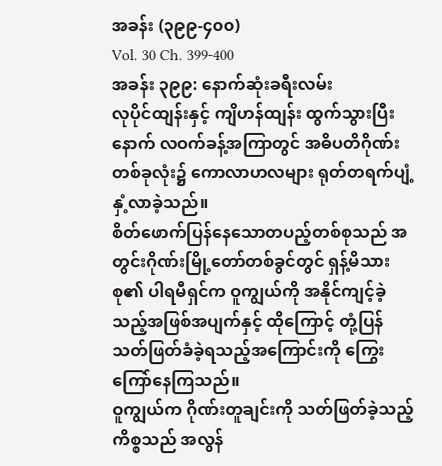အခန်း (၃၉၉-၄၀၀)
Vol. 30 Ch. 399-400
အခန်း ၃၉၉: နောက်ဆုံးခရီးလမ်း
လုပိုင်ထျန်းနှင့် ကျိဟန်ထျန်း ထွက်သွားပြီးနောက် လဝက်ခန့်အကြာတွင် အဓိပတိဂိုဏ်းတစ်ခုလုံး၌ ကောလာဟလများ ရုတ်တရက်ပျံ့နှံ့လာခဲ့သည်။
စိတ်ဖောက်ပြန်နေသောတပည့်တစ်စုသည် အတွင်းဂိုဏ်းမြို့တော်တစ်ခွင်တွင် ရှန့်မိသားစု၏ ပါရမီရှင်က ဝူကျွယ်ကို အနိုင်ကျင့်ခဲ့သည့်အဖြစ်အပျက်နှင့် ထိုကြောင့် တုံ့ပြန်သတ်ဖြတ်ခံခဲ့ရသည့်အကြောင်းကို ကြွေးကြော်နေကြသည်။
ဝူကျွယ်က ဂိုဏ်းတူချင်းကို သတ်ဖြတ်ခဲ့သည့်ကိစ္စသည် အလွန်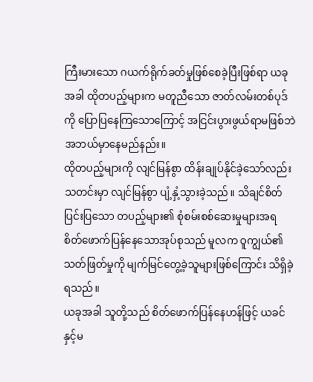ကြီးမားသော ဂယက်ရိုက်ခတ်မှုဖြစ်စေခဲ့ပြီးဖြစ်ရာ ယခုအခါ ထိုတပည့်များက မတူညီသော ဇာတ်လမ်းတစ်ပုဒ်ကို ပြောပြနေကြသောကြောင့် အငြင်းပွားဖွယ်ရာမဖြစ်ဘဲ အဘယ်မှာနေမည်နည်း။
ထိုတပည့်များကို လျင်မြန်စွာ ထိန်းချုပ်နိုင်ခဲ့သော်လည်း သတင်းမှာ လျင်မြန်စွာ ပျံ့နှံ့သွားခဲ့သည်။ သိချင်စိတ်ပြင်းပြသော တပည့်များ၏ စုံစမ်းစစ်ဆေးမှုများအရ စိတ်ဖောက်ပြန်နေသောအုပ်စုသည် မူလက ဝူကျွယ်၏ သတ်ဖြတ်မှုကို မျက်မြင်တွေ့ခဲ့သူများဖြစ်ကြောင်း သိရှိခဲ့ရသည်။
ယခုအခါ သူတို့သည် စိတ်ဖောက်ပြန်နေဟန်ဖြင့် ယခင်နှင့်မ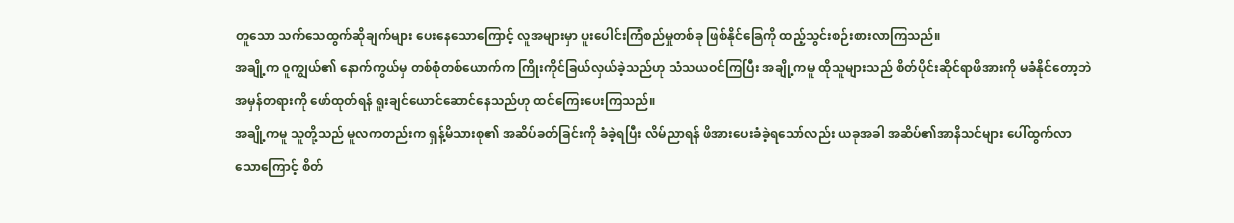တူသော သက်သေထွက်ဆိုချက်များ ပေးနေသောကြောင့် လူအများမှာ ပူးပေါင်းကြံစည်မှုတစ်ခု ဖြစ်နိုင်ခြေကို ထည့်သွင်းစဉ်းစားလာကြသည်။
အချို့က ဝူကျွယ်၏ နောက်ကွယ်မှ တစ်စုံတစ်ယောက်က ကြိုးကိုင်ခြယ်လှယ်ခဲ့သည်ဟု သံသယဝင်ကြပြီး အချို့ကမူ ထိုသူများသည် စိတ်ပိုင်းဆိုင်ရာဖိအားကို မခံနိုင်တော့ဘဲ အမှန်တရားကို ဖော်ထုတ်ရန် ရူးချင်ယောင်ဆောင်နေသည်ဟု ထင်ကြေးပေးကြသည်။
အချို့ကမူ သူတို့သည် မူလကတည်းက ရှန့်မိသားစု၏ အဆိပ်ခတ်ခြင်းကို ခံခဲ့ရပြီး လိမ်ညာရန် ဖိအားပေးခံခဲ့ရသော်လည်း ယခုအခါ အဆိပ်၏အာနိသင်များ ပေါ်ထွက်လာသောကြောင့် စိတ်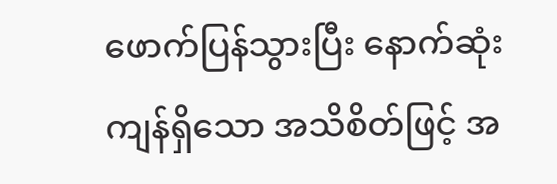ဖောက်ပြန်သွားပြီး နောက်ဆုံးကျန်ရှိသော အသိစိတ်ဖြင့် အ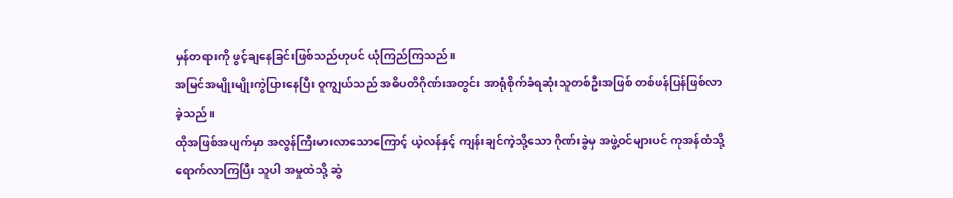မှန်တရားကို ဖွင့်ချနေခြင်းဖြစ်သည်ဟုပင် ယုံကြည်ကြသည်။
အမြင်အမျိုးမျိုးကွဲပြားနေပြီး ဝူကျွယ်သည် အဓိပတိဂိုဏ်းအတွင်း အာရုံစိုက်ခံရဆုံးသူတစ်ဦးအဖြစ် တစ်ဖန်ပြန်ဖြစ်လာခဲ့သည်။
ထိုအဖြစ်အပျက်မှာ အလွန်ကြီးမားလာသောကြောင့် ယဲ့လန်နှင့် ကျန်းချင်ကဲ့သို့သော ဂိုဏ်းခွဲမှ အဖွဲ့ဝင်များပင် ကုအန်ထံသို့ ရောက်လာကြပြီး သူပါ အမှုထဲသို့ ဆွဲ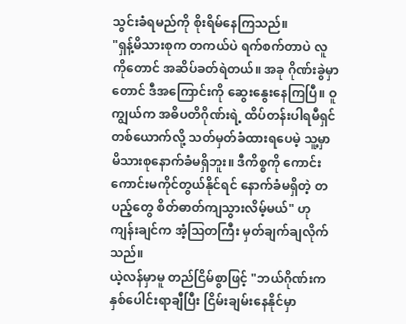သွင်းခံရမည်ကို စိုးရိမ်နေကြသည်။
"ရှန့်မိသားစုက တကယ်ပဲ ရက်စက်တာပဲ လူကိုတောင် အဆိပ်ခတ်ရဲတယ်။ အခု ဂိုဏ်းခွဲမှာတောင် ဒီအကြောင်းကို ဆွေးနွေးနေကြပြီ။ ဝူကျွယ်က အဓိပတိဂိုဏ်းရဲ့ ထိပ်တန်းပါရမီရှင်တစ်ယောက်လို့ သတ်မှတ်ခံထားရပေမဲ့ သူ့မှာ မိသားစုနောက်ခံမရှိဘူး။ ဒီကိစ္စကို ကောင်းကောင်းမကိုင်တွယ်နိုင်ရင် နောက်ခံမရှိတဲ့ တပည့်တွေ စိတ်ဓာတ်ကျသွားလိမ့်မယ်" ဟု ကျန်းချင်က အံ့ဩတကြီး မှတ်ချက်ချလိုက်သည်။
ယဲ့လန်မှာမူ တည်ငြိမ်စွာဖြင့် "ဘယ်ဂိုဏ်းက နှစ်ပေါင်းရာချီပြီး ငြိမ်းချမ်းနေနိုင်မှာ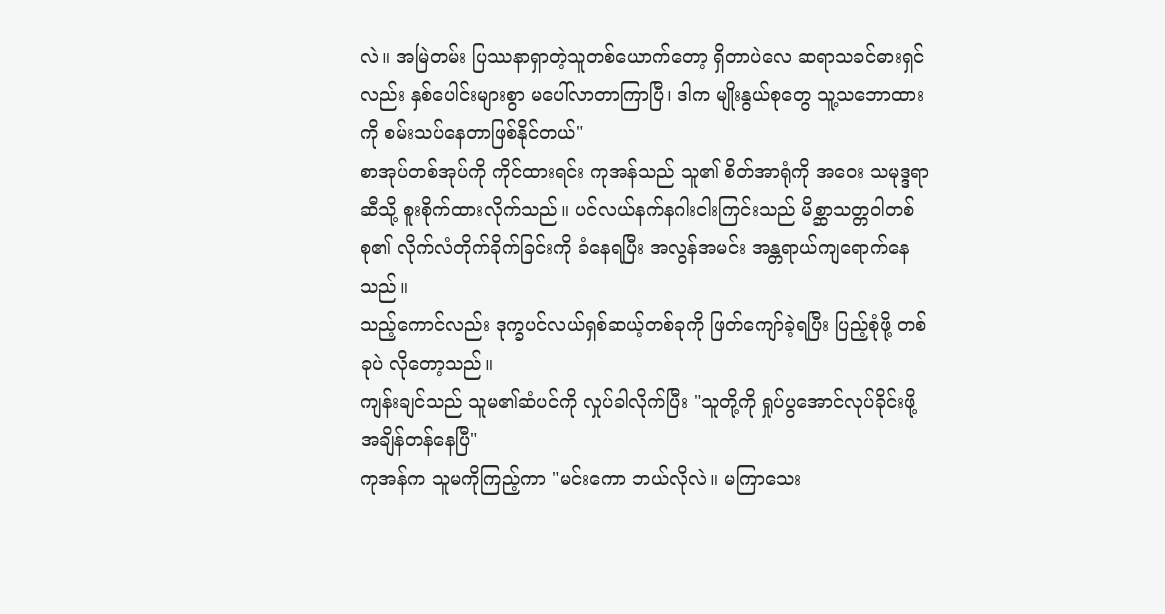လဲ။ အမြဲတမ်း ပြဿနာရှာတဲ့သူတစ်ယောက်တော့ ရှိတာပဲလေ ဆရာသခင်ဓားရှင်လည်း နှစ်ပေါင်းများစွာ မပေါ်လာတာကြာပြီ၊ ဒါက မျိုးနွယ်စုတွေ သူ့သဘောထားကို စမ်းသပ်နေတာဖြစ်နိုင်တယ်"
စာအုပ်တစ်အုပ်ကို ကိုင်ထားရင်း ကုအန်သည် သူ၏ စိတ်အာရုံကို အဝေး သမုဒ္ဒရာဆီသို့ စူးစိုက်ထားလိုက်သည်။ ပင်လယ်နက်နဂါးငါးကြင်းသည် မိစ္ဆာသတ္တဝါတစ်စု၏ လိုက်လံတိုက်ခိုက်ခြင်းကို ခံနေရပြီး အလွန်အမင်း အန္တရာယ်ကျရောက်နေသည်။
သည့်ကောင်လည်း ဒုက္ခပင်လယ်ရှစ်ဆယ့်တစ်ခုကို ဖြတ်ကျော်ခဲ့ရပြီး ပြည့်စုံဖို့ တစ်ခုပဲ လိုတော့သည်။
ကျန်းချင်သည် သူမ၏ဆံပင်ကို လှုပ်ခါလိုက်ပြီး "သူတို့ကို ရှုပ်ပွအောင်လုပ်ခိုင်းဖို့ အချိန်တန်နေပြီ"
ကုအန်က သူမကိုကြည့်ကာ "မင်းကော ဘယ်လိုလဲ။ မကြာသေး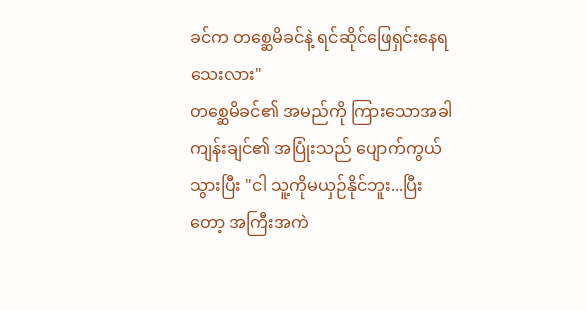ခင်က တစ္ဆေမိခင်နဲ့ ရင်ဆိုင်ဖြေရှင်းနေရသေးလား"
တစ္ဆေမိခင်၏ အမည်ကို ကြားသောအခါ ကျန်းချင်၏ အပြုံးသည် ပျောက်ကွယ်သွားပြီး "ငါ သူ့ကိုမယှဉ်နိုင်ဘူး...ပြီးတော့ အကြီးအကဲ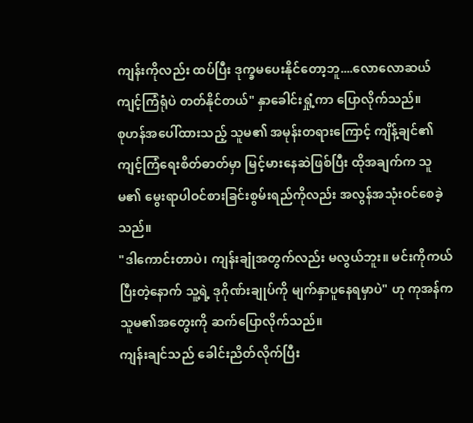ကျန်းကိုလည်း ထပ်ပြီး ဒုက္ခမပေးနိုင်တော့ဘူ....လောလောဆယ် ကျင့်ကြံရုံပဲ တတ်နိုင်တယ်" နှာခေါင်းရှုံ့ကာ ပြောလိုက်သည်။
စုဟန်အပေါ်ထားသည့် သူမ၏ အမုန်းတရားကြောင့် ကျိန့်ချင်၏ ကျင့်ကြံရေးစိတ်ဓာတ်မှာ မြင့်မားနေဆဲဖြစ်ပြီး ထိုအချက်က သူမ၏ မွေးရာပါဝင်စားခြင်းစွမ်းရည်ကိုလည်း အလွန်အသုံးဝင်စေခဲ့သည်။
"ဒါကောင်းတာပဲ၊ ကျန်းချုံအတွက်လည်း မလွယ်ဘူး။ မင်းကိုကယ်ပြီးတဲ့နောက် သူ့ရဲ့ ဒုဂိုဏ်းချုပ်ကို မျက်နှာပူနေရမှာပဲ" ဟု ကုအန်က သူမ၏အတွေးကို ဆက်ပြောလိုက်သည်။
ကျန်းချင်သည် ခေါင်းညိတ်လိုက်ပြီး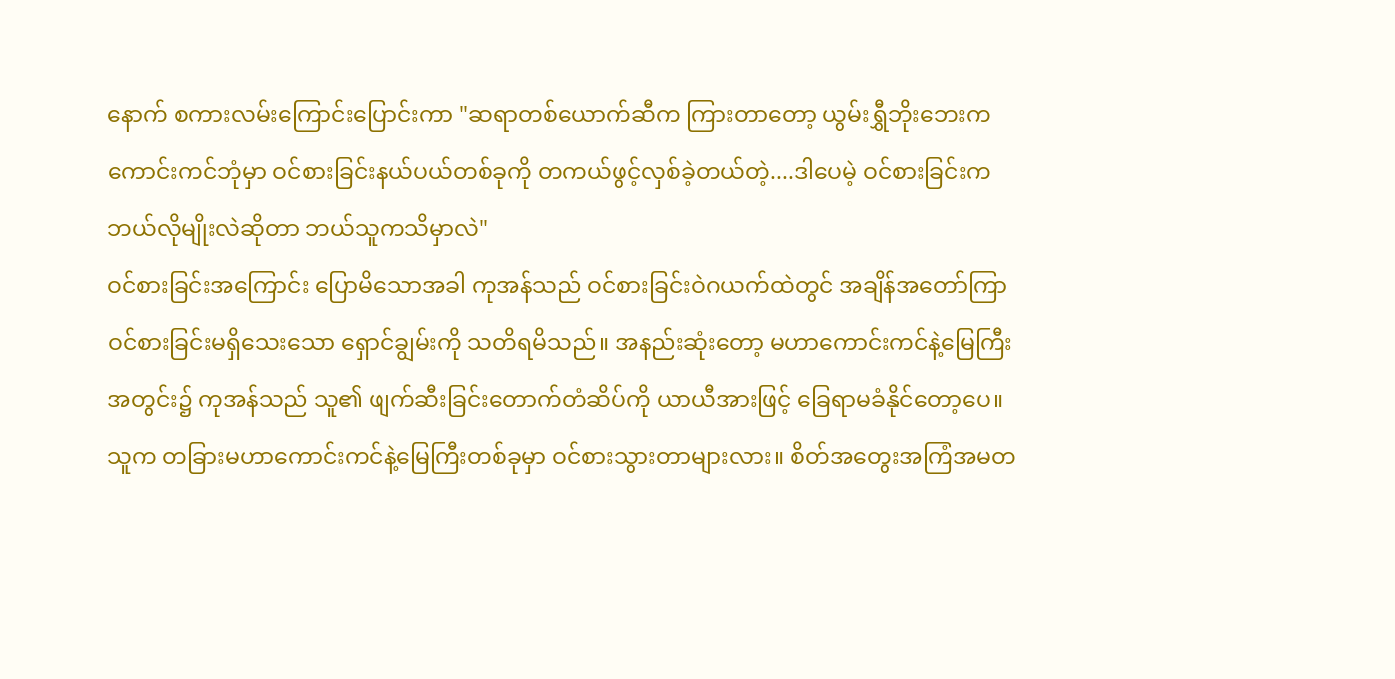နောက် စကားလမ်းကြောင်းပြောင်းကာ "ဆရာတစ်ယောက်ဆီက ကြားတာတော့ ယွမ်းရွှီဘိုးဘေးက ကောင်းကင်ဘုံမှာ ဝင်စားခြင်းနယ်ပယ်တစ်ခုကို တကယ်ဖွင့်လှစ်ခဲ့တယ်တဲ့....ဒါပေမဲ့ ဝင်စားခြင်းက ဘယ်လိုမျိုးလဲဆိုတာ ဘယ်သူကသိမှာလဲ"
ဝင်စားခြင်းအကြောင်း ပြောမိသောအခါ ကုအန်သည် ဝင်စားခြင်းဝဲဂယက်ထဲတွင် အချိန်အတော်ကြာ ဝင်စားခြင်းမရှိသေးသော ရှောင်ချွမ်းကို သတိရမိသည်။ အနည်းဆုံးတော့ မဟာကောင်းကင်နဲ့မြေကြီးအတွင်း၌ ကုအန်သည် သူ၏ ဖျက်ဆီးခြင်းတောက်တံဆိပ်ကို ယာယီအားဖြင့် ခြေရာမခံနိုင်တော့ပေ။
သူက တခြားမဟာကောင်းကင်နဲ့မြေကြီးတစ်ခုမှာ ဝင်စားသွားတာများလား။ စိတ်အတွေးအကြံအမတ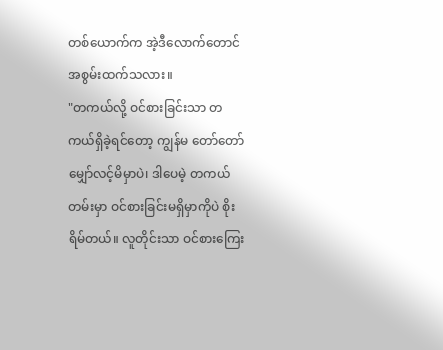တစ်ယောက်က အဲ့ဒီလောက်တောင် အစွမ်းထက်သလား။
"တကယ်လို့ ဝင်စားခြင်းသာ တကယ်ရှိခဲ့ရင်တော့ ကျွန်မ တော်တော်မျှော်လင့်မိမှာပဲ၊ ဒါပေမဲ့ တကယ်တမ်းမှာ ဝင်စားခြင်းမရှိမှာကိုပဲ စိုးရိမ်တယ်။ လူတိုင်းသာ ဝင်စားကြေး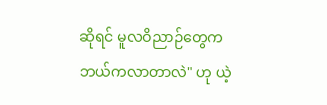ဆိုရင် မူလဝိညာဉ်တွေက ဘယ်ကလာတာလဲ" ဟု ယဲ့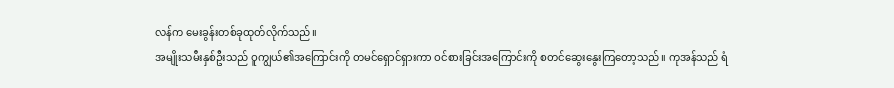လန်က မေးခွန်းတစ်ခုထုတ်လိုက်သည်။
အမျိုးသမီးနှစ်ဦးသည် ဝူကျွယ်၏အကြောင်းကို တမင်ရှောင်ရှားကာ ဝင်စားခြင်းအကြောင်းကို စတင်ဆွေးနွေးကြတော့သည်။ ကုအန်သည် ရံ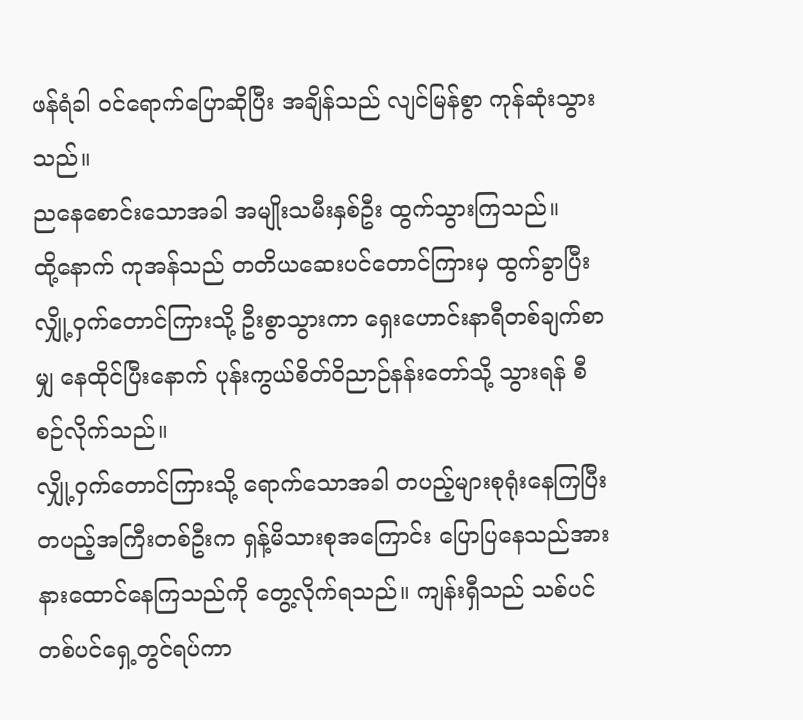ဖန်ရံခါ ဝင်ရောက်ပြောဆိုပြီး အချိန်သည် လျင်မြန်စွာ ကုန်ဆုံးသွားသည်။
ညနေစောင်းသောအခါ အမျိုးသမီးနှစ်ဦး ထွက်သွားကြသည်။
ထို့နောက် ကုအန်သည် တတိယဆေးပင်တောင်ကြားမှ ထွက်ခွာပြီး လျှို့ဝှက်တောင်ကြားသို့ ဦးစွာသွားကာ ရှေးဟောင်းနာရီတစ်ချက်စာမျှ နေထိုင်ပြီးနောက် ပုန်းကွယ်စိတ်ဝိညာဉ်နန်းတော်သို့ သွားရန် စီစဉ်လိုက်သည်။
လျှို့ဝှက်တောင်ကြားသို့ ရောက်သောအခါ တပည့်များစုရုံးနေကြပြီး တပည့်အကြီးတစ်ဦးက ရှန့်မိသားစုအကြောင်း ပြောပြနေသည်အား နားထောင်နေကြသည်ကို တွေ့လိုက်ရသည်။ ကျန်းရှီသည် သစ်ပင်တစ်ပင်ရှေ့တွင်ရပ်ကာ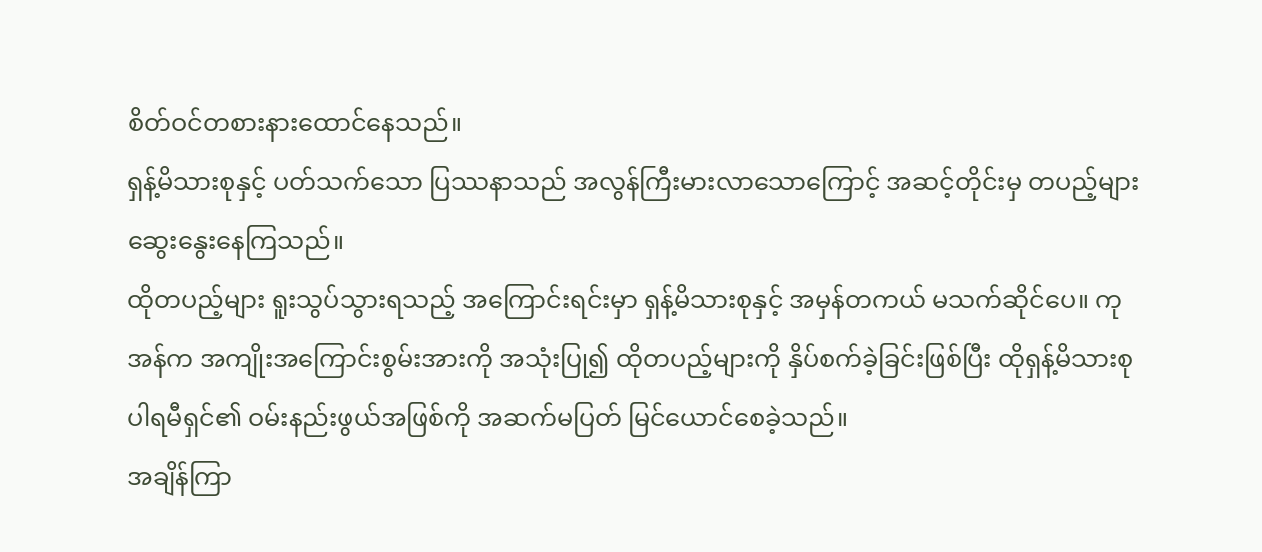စိတ်ဝင်တစားနားထောင်နေသည်။
ရှန့်မိသားစုနှင့် ပတ်သက်သော ပြဿနာသည် အလွန်ကြီးမားလာသောကြောင့် အဆင့်တိုင်းမှ တပည့်များ ဆွေးနွေးနေကြသည်။
ထိုတပည့်များ ရူးသွပ်သွားရသည့် အကြောင်းရင်းမှာ ရှန့်မိသားစုနှင့် အမှန်တကယ် မသက်ဆိုင်ပေ။ ကုအန်က အကျိုးအကြောင်းစွမ်းအားကို အသုံးပြု၍ ထိုတပည့်များကို နှိပ်စက်ခဲ့ခြင်းဖြစ်ပြီး ထိုရှန့်မိသားစုပါရမီရှင်၏ ဝမ်းနည်းဖွယ်အဖြစ်ကို အဆက်မပြတ် မြင်ယောင်စေခဲ့သည်။
အချိန်ကြာ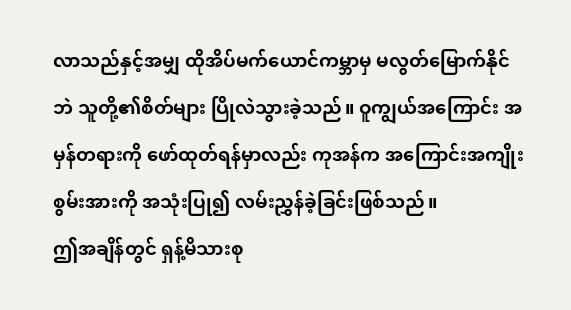လာသည်နှင့်အမျှ ထိုအိပ်မက်ယောင်ကမ္ဘာမှ မလွတ်မြောက်နိုင်ဘဲ သူတို့၏စိတ်များ ပြိုလဲသွားခဲ့သည်။ ဝူကျွယ်အကြောင်း အမှန်တရားကို ဖော်ထုတ်ရန်မှာလည်း ကုအန်က အကြောင်းအကျိုးစွမ်းအားကို အသုံးပြု၍ လမ်းညွှန်ခဲ့ခြင်းဖြစ်သည်။
ဤအချိန်တွင် ရှန့်မိသားစု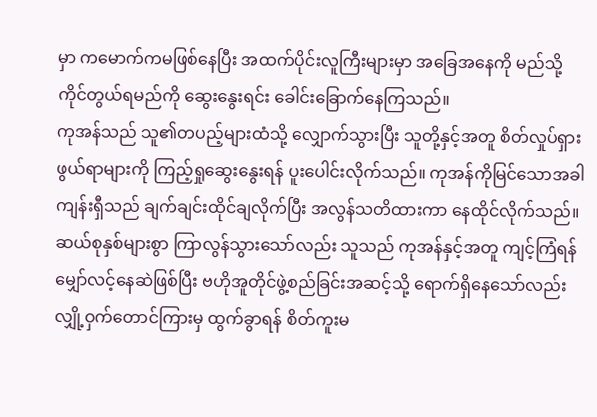မှာ ကမောက်ကမဖြစ်နေပြီး အထက်ပိုင်းလူကြီးများမှာ အခြေအနေကို မည်သို့ကိုင်တွယ်ရမည်ကို ဆွေးနွေးရင်း ခေါင်းခြောက်နေကြသည်။
ကုအန်သည် သူ၏တပည့်များထံသို့ လျှောက်သွားပြီး သူတို့နှင့်အတူ စိတ်လှုပ်ရှားဖွယ်ရာများကို ကြည့်ရှုဆွေးနွေးရန် ပူးပေါင်းလိုက်သည်။ ကုအန်ကိုမြင်သောအခါ ကျန်းရှီသည် ချက်ချင်းထိုင်ချလိုက်ပြီး အလွန်သတိထားကာ နေထိုင်လိုက်သည်။
ဆယ်စုနှစ်များစွာ ကြာလွန်သွားသော်လည်း သူသည် ကုအန်နှင့်အတူ ကျင့်ကြံရန် မျှော်လင့်နေဆဲဖြစ်ပြီး ဗဟိုအူတိုင်ဖွဲ့စည်ခြင်းအဆင့်သို့ ရောက်ရှိနေသော်လည်း လျှို့ဝှက်တောင်ကြားမှ ထွက်ခွာရန် စိတ်ကူးမ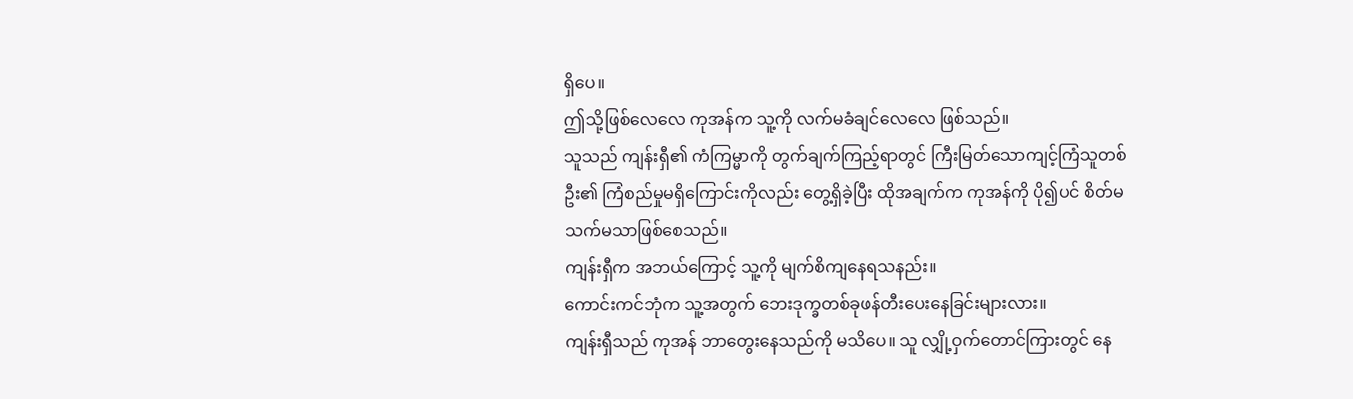ရှိပေ။
ဤသို့ဖြစ်လေလေ ကုအန်က သူ့ကို လက်မခံချင်လေလေ ဖြစ်သည်။
သူသည် ကျန်းရှီ၏ ကံကြမ္မာကို တွက်ချက်ကြည့်ရာတွင် ကြီးမြတ်သောကျင့်ကြံသူတစ်ဦး၏ ကြံစည်မှုမရှိကြောင်းကိုလည်း တွေ့ရှိခဲ့ပြီး ထိုအချက်က ကုအန်ကို ပို၍ပင် စိတ်မသက်မသာဖြစ်စေသည်။
ကျန်းရှီက အဘယ်ကြောင့် သူ့ကို မျက်စိကျနေရသနည်း။
ကောင်းကင်ဘုံက သူ့အတွက် ဘေးဒုက္ခတစ်ခုဖန်တီးပေးနေခြင်းများလား။
ကျန်းရှီသည် ကုအန် ဘာတွေးနေသည်ကို မသိပေ။ သူ လျှို့ဝှက်တောင်ကြားတွင် နေ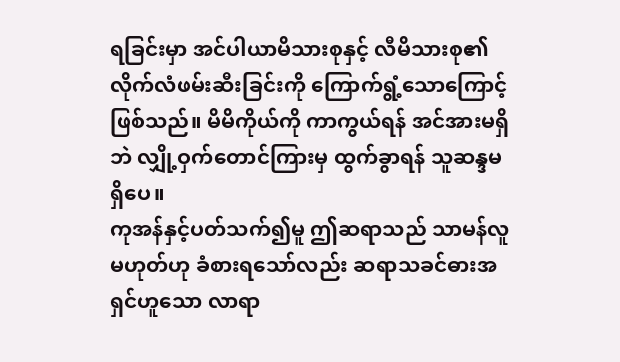ရခြင်းမှာ အင်ပါယာမိသားစုနှင့် လီမိသားစု၏ လိုက်လံဖမ်းဆီးခြင်းကို ကြောက်ရွံ့သောကြောင့်ဖြစ်သည်။ မိမိကိုယ်ကို ကာကွယ်ရန် အင်အားမရှိဘဲ လျှို့ဝှက်တောင်ကြားမှ ထွက်ခွာရန် သူဆန္ဒမရှိပေ။
ကုအန်နှင့်ပတ်သက်၍မူ ဤဆရာသည် သာမန်လူမဟုတ်ဟု ခံစားရသော်လည်း ဆရာသခင်ဓားအရှင်ဟူသော လာရာ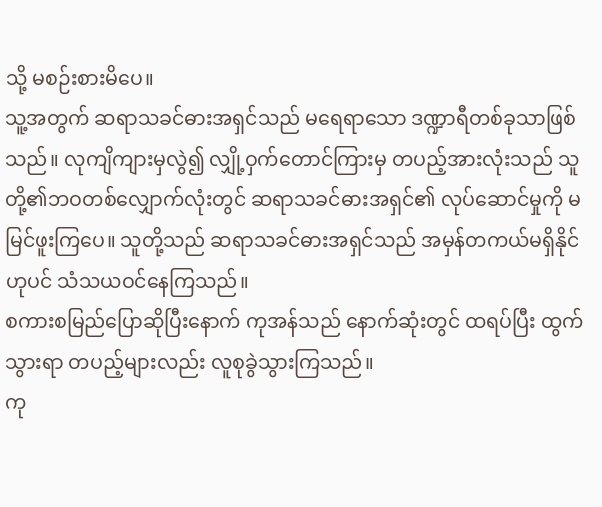သို့ မစဉ်းစားမိပေ။
သူ့အတွက် ဆရာသခင်ဓားအရှင်သည် မရေရာသော ဒဏ္ဍာရီတစ်ခုသာဖြစ်သည်။ လုကျိကျားမှလွဲ၍ လျှို့ဝှက်တောင်ကြားမှ တပည့်အားလုံးသည် သူတို့၏ဘဝတစ်လျှောက်လုံးတွင် ဆရာသခင်ဓားအရှင်၏ လုပ်ဆောင်မှုကို မမြင်ဖူးကြပေ။ သူတို့သည် ဆရာသခင်ဓားအရှင်သည် အမှန်တကယ်မရှိနိုင်ဟုပင် သံသယဝင်နေကြသည်။
စကားစမြည်ပြောဆိုပြီးနောက် ကုအန်သည် နောက်ဆုံးတွင် ထရပ်ပြီး ထွက်သွားရာ တပည့်များလည်း လူစုခွဲသွားကြသည်။
ကု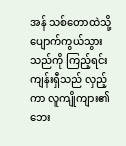အန် သစ်တောထဲသို့ ပျောက်ကွယ်သွားသည်ကို ကြည့်ရင်း ကျန်းရှီသည် လှည့်ကာ လူကျိုကျား၏ ဘေး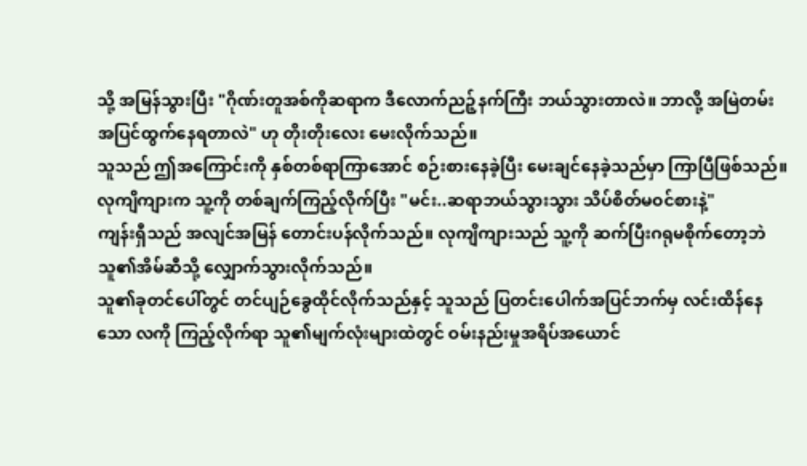သို့ အမြန်သွားပြီး "ဂိုဏ်းတူအစ်ကိုဆရာက ဒီလောက်ညဉ့်နက်ကြီး ဘယ်သွားတာလဲ။ ဘာလို့ အမြဲတမ်း အပြင်ထွက်နေရတာလဲ" ဟု တိုးတိုးလေး မေးလိုက်သည်။
သူသည် ဤအကြောင်းကို နှစ်တစ်ရာကြာအောင် စဉ်းစားနေခဲ့ပြီး မေးချင်နေခဲ့သည်မှာ ကြာပြီဖြစ်သည်။
လုကျိကျားက သူ့ကို တစ်ချက်ကြည့်လိုက်ပြီး "မင်း..ဆရာဘယ်သွားသွား သိပ်စိတ်မဝင်စားနဲ့"
ကျန်းရှီသည် အလျင်အမြန် တောင်းပန်လိုက်သည်။ လုကျိကျားသည် သူ့ကို ဆက်ပြီးဂရုမစိုက်တော့ဘဲ သူ၏အိမ်ဆီသို့ လျှောက်သွားလိုက်သည်။
သူ၏ခုတင်ပေါ်တွင် တင်ပျဉ်ခွေထိုင်လိုက်သည်နှင့် သူသည် ပြတင်းပေါက်အပြင်ဘက်မှ လင်းထိန်နေသော လကို ကြည့်လိုက်ရာ သူ၏မျက်လုံးများထဲတွင် ဝမ်းနည်းမှုအရိပ်အယောင်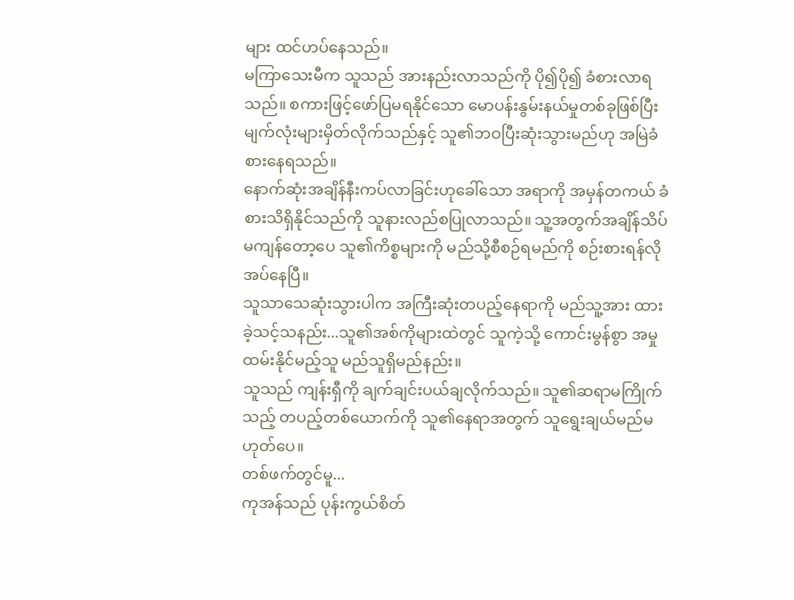များ ထင်ဟပ်နေသည်။
မကြာသေးမီက သူသည် အားနည်းလာသည်ကို ပို၍ပို၍ ခံစားလာရသည်။ စကားဖြင့်ဖော်ပြမရနိုင်သော မောပန်းနွမ်းနယ်မှုတစ်ခုဖြစ်ပြီး မျက်လုံးများမှိတ်လိုက်သည်နှင့် သူ၏ဘဝပြီးဆုံးသွားမည်ဟု အမြဲခံစားနေရသည်။
နောက်ဆုံးအချိန်နီးကပ်လာခြင်းဟုခေါ်သော အရာကို အမှန်တကယ် ခံစားသိရှိနိုင်သည်ကို သူနားလည်စပြုလာသည်။ သူ့အတွက်အချိန်သိပ်မကျန်တော့ပေ သူ၏ကိစ္စများကို မည်သို့စီစဉ်ရမည်ကို စဉ်းစားရန်လိုအပ်နေပြီ။
သူသာသေဆုံးသွားပါက အကြီးဆုံးတပည့်နေရာကို မည်သူ့အား ထားခဲ့သင့်သနည်း...သူ၏အစ်ကိုများထဲတွင် သူကဲ့သို့ ကောင်းမွန်စွာ အမှုထမ်းနိုင်မည့်သူ မည်သူရှိမည်နည်း။
သူသည် ကျန်းရှီကို ချက်ချင်းပယ်ချလိုက်သည်။ သူ၏ဆရာမကြိုက်သည့် တပည့်တစ်ယောက်ကို သူ၏နေရာအတွက် သူရွေးချယ်မည်မဟုတ်ပေ။
တစ်ဖက်တွင်မူ...
ကုအန်သည် ပုန်းကွယ်စိတ်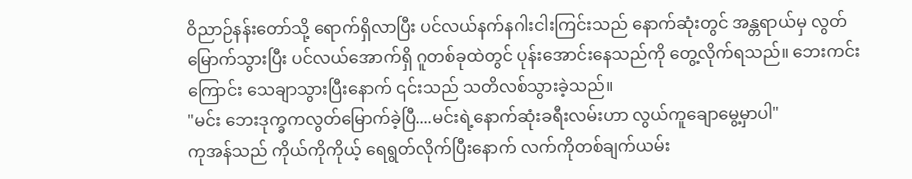ဝိညာဉ်နန်းတော်သို့ ရောက်ရှိလာပြီး ပင်လယ်နက်နဂါးငါးကြင်းသည် နောက်ဆုံးတွင် အန္တရာယ်မှ လွတ်မြောက်သွားပြီး ပင်လယ်အောက်ရှိ ဂူတစ်ခုထဲတွင် ပုန်းအောင်းနေသည်ကို တွေ့လိုက်ရသည်။ ဘေးကင်းကြောင်း သေချာသွားပြီးနောက် ၎င်းသည် သတိလစ်သွားခဲ့သည်။
"မင်း ဘေးဒုက္ခကလွတ်မြောက်ခဲ့ပြီ....မင်းရဲ့နောက်ဆုံးခရီးလမ်းဟာ လွယ်ကူချောမွေ့မှာပါ"
ကုအန်သည် ကိုယ်ကိုကိုယ့် ရေရွတ်လိုက်ပြီးနောက် လက်ကိုတစ်ချက်ယမ်း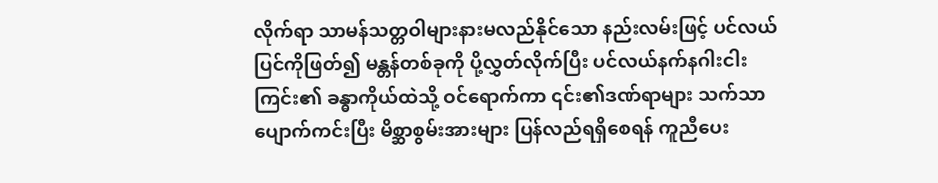လိုက်ရာ သာမန်သတ္တဝါများနားမလည်နိုင်သော နည်းလမ်းဖြင့် ပင်လယ်ပြင်ကိုဖြတ်၍ မန္တန်တစ်ခုကို ပို့လွှတ်လိုက်ပြီး ပင်လယ်နက်နဂါးငါးကြင်း၏ ခန္ဓာကိုယ်ထဲသို့ ဝင်ရောက်ကာ ၎င်း၏ဒဏ်ရာများ သက်သာပျောက်ကင်းပြီး မိစ္ဆာစွမ်းအားများ ပြန်လည်ရရှိစေရန် ကူညီပေး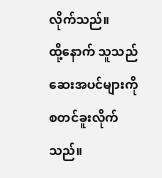လိုက်သည်။
ထို့နောက် သူသည် ဆေးအပင်များကို စတင်ခူးလိုက်သည်။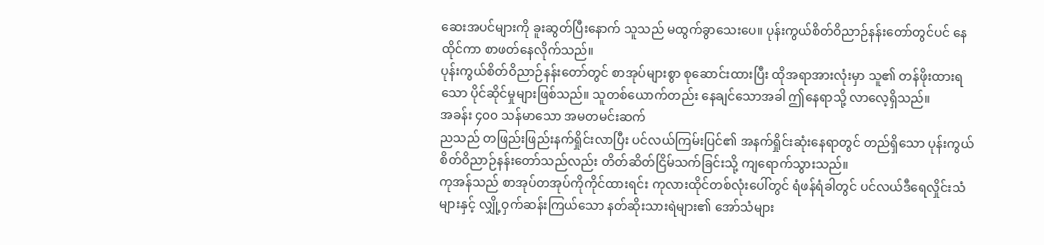ဆေးအပင်များကို ခူးဆွတ်ပြီးနောက် သူသည် မထွက်ခွာသေးပေ။ ပုန်းကွယ်စိတ်ဝိညာဉ်နန်းတော်တွင်ပင် နေထိုင်ကာ စာဖတ်နေလိုက်သည်။
ပုန်းကွယ်စိတ်ဝိညာဉ်နန်းတော်တွင် စာအုပ်များစွာ စုဆောင်းထားပြီး ထိုအရာအားလုံးမှာ သူ၏ တန်ဖိုးထားရသော ပိုင်ဆိုင်မှုများဖြစ်သည်။ သူတစ်ယောက်တည်း နေချင်သောအခါ ဤနေရာသို့ လာလေ့ရှိသည်။
အခန်း ၄၀၀ သန်မာသော အမတမင်းဆက်
ညသည် တဖြည်းဖြည်းနက်ရှိုင်းလာပြီး ပင်လယ်ကြမ်းပြင်၏ အနက်ရှိုင်းဆုံးနေရာတွင် တည်ရှိသော ပုန်းကွယ်စိတ်ဝိညာဉ်နန်းတော်သည်လည်း တိတ်ဆိတ်ငြိမ်သက်ခြင်းသို့ ကျရောက်သွားသည်။
ကုအန်သည် စာအုပ်တအုပ်ကိုကိုင်ထားရင်း ကုလားထိုင်တစ်လုံးပေါ်တွင် ရံဖန်ရံခါတွင် ပင်လယ်ဒီရေလှိုင်းသံများနှင့် လျှို့ဝှက်ဆန်းကြယ်သော နတ်ဆိုးသားရဲများ၏ အော်သံများ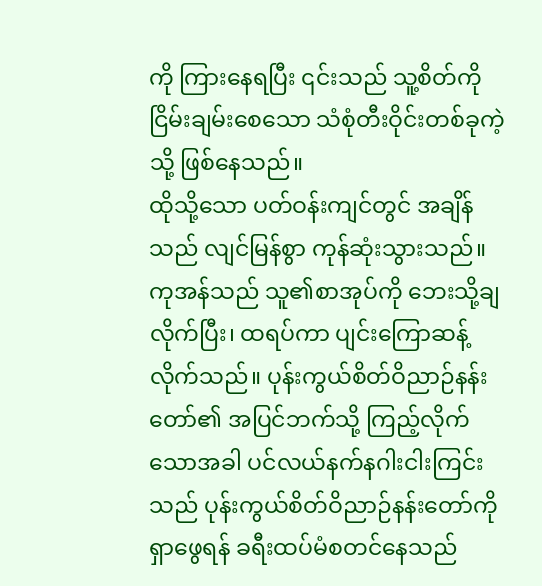ကို ကြားနေရပြီး ၎င်းသည် သူ့စိတ်ကို ငြိမ်းချမ်းစေသော သံစုံတီးဝိုင်းတစ်ခုကဲ့သို့ ဖြစ်နေသည်။
ထိုသို့သော ပတ်ဝန်းကျင်တွင် အချိန်သည် လျင်မြန်စွာ ကုန်ဆုံးသွားသည်။
ကုအန်သည် သူ၏စာအုပ်ကို ဘေးသို့ချလိုက်ပြီး၊ ထရပ်ကာ ပျင်းကြောဆန့်လိုက်သည်။ ပုန်းကွယ်စိတ်ဝိညာဉ်နန်းတော်၏ အပြင်ဘက်သို့ ကြည့်လိုက်သောအခါ ပင်လယ်နက်နဂါးငါးကြင်းသည် ပုန်းကွယ်စိတ်ဝိညာဉ်နန်းတော်ကို ရှာဖွေရန် ခရီးထပ်မံစတင်နေသည်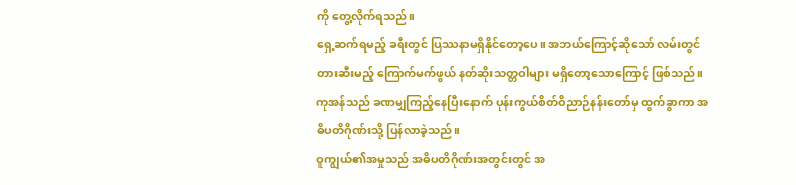ကို တွေ့လိုက်ရသည်။
ရှေ့ဆက်ရမည့် ခရီးတွင် ပြဿနာမရှိနိုင်တော့ပေ။ အဘယ်ကြောင့်ဆိုသော် လမ်းတွင် တားဆီးမည့် ကြောက်မက်ဖွယ် နတ်ဆိုးသတ္တဝါများ မရှိတော့သောကြောင့် ဖြစ်သည်။
ကုအန်သည် ခဏမျှကြည့်နေပြီးနောက် ပုန်းကွယ်စိတ်ဝိညာဉ်နန်းတော်မှ ထွက်ခွာကာ အဓိပတိဂိုဏ်းသို့ ပြန်လာခဲ့သည်။
ဝူကျွယ်၏အမှုသည် အဓိပတိဂိုဏ်းအတွင်းတွင် အ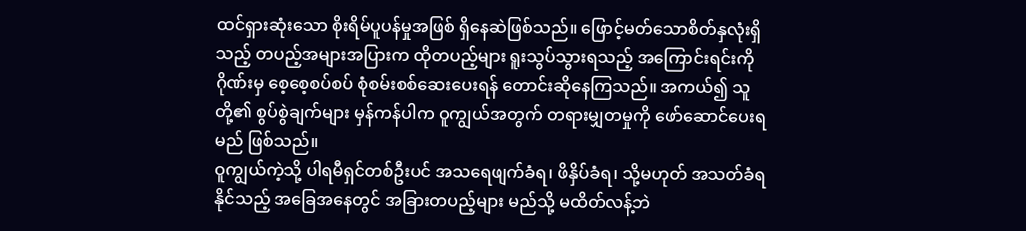ထင်ရှားဆုံးသော စိုးရိမ်ပူပန်မှုအဖြစ် ရှိနေဆဲဖြစ်သည်။ ဖြောင့်မတ်သောစိတ်နှလုံးရှိသည့် တပည့်အများအပြားက ထိုတပည့်များ ရူးသွပ်သွားရသည့် အကြောင်းရင်းကို ဂိုဏ်းမှ စေ့စေ့စပ်စပ် စုံစမ်းစစ်ဆေးပေးရန် တောင်းဆိုနေကြသည်။ အကယ်၍ သူတို့၏ စွပ်စွဲချက်များ မှန်ကန်ပါက ဝူကျွယ်အတွက် တရားမျှတမှုကို ဖော်ဆောင်ပေးရမည် ဖြစ်သည်။
ဝူကျွယ်ကဲ့သို့ ပါရမီရှင်တစ်ဦးပင် အသရေဖျက်ခံရ၊ ဖိနှိပ်ခံရ၊ သို့မဟုတ် အသတ်ခံရနိုင်သည့် အခြေအနေတွင် အခြားတပည့်များ မည်သို့ မထိတ်လန့်ဘဲ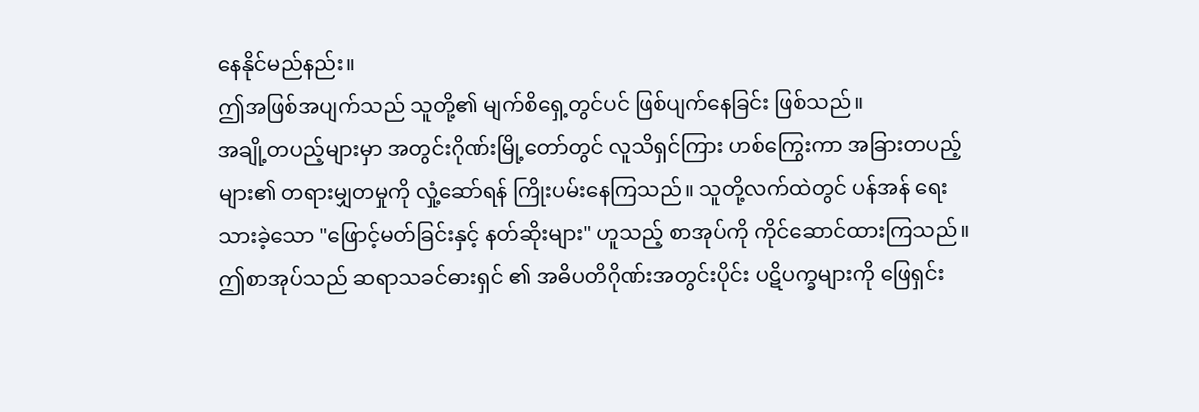နေနိုင်မည်နည်း။
ဤအဖြစ်အပျက်သည် သူတို့၏ မျက်စိရှေ့တွင်ပင် ဖြစ်ပျက်နေခြင်း ဖြစ်သည်။
အချို့တပည့်များမှာ အတွင်းဂိုဏ်းမြို့တော်တွင် လူသိရှင်ကြား ဟစ်ကြွေးကာ အခြားတပည့်များ၏ တရားမျှတမှုကို လှုံ့ဆော်ရန် ကြိုးပမ်းနေကြသည်။ သူတို့လက်ထဲတွင် ပန်အန် ရေးသားခဲ့သော "ဖြောင့်မတ်ခြင်းနှင့် နတ်ဆိုးများ" ဟူသည့် စာအုပ်ကို ကိုင်ဆောင်ထားကြသည်။ ဤစာအုပ်သည် ဆရာသခင်ဓားရှင် ၏ အဓိပတိဂိုဏ်းအတွင်းပိုင်း ပဋိပက္ခများကို ဖြေရှင်း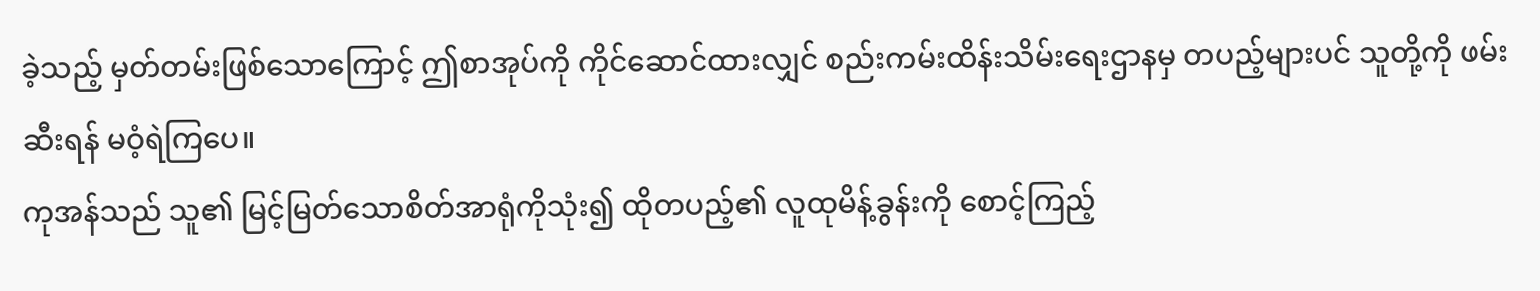ခဲ့သည့် မှတ်တမ်းဖြစ်သောကြောင့် ဤစာအုပ်ကို ကိုင်ဆောင်ထားလျှင် စည်းကမ်းထိန်းသိမ်းရေးဌာနမှ တပည့်များပင် သူတို့ကို ဖမ်းဆီးရန် မဝံ့ရဲကြပေ။
ကုအန်သည် သူ၏ မြင့်မြတ်သောစိတ်အာရုံကိုသုံး၍ ထိုတပည့်၏ လူထုမိန့်ခွန်းကို စောင့်ကြည့်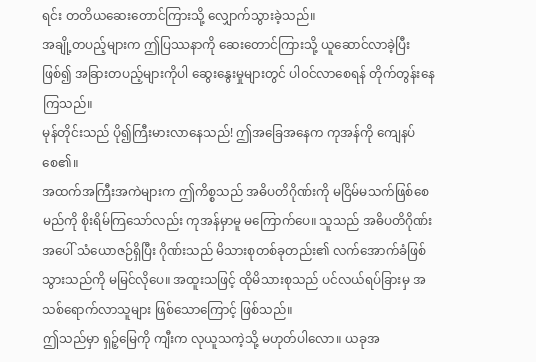ရင်း တတိယဆေးတောင်ကြားသို့ လျှောက်သွားခဲ့သည်။
အချို့တပည့်များက ဤပြဿနာကို ဆေးတောင်ကြားသို့ ယူဆောင်လာခဲ့ပြီးဖြစ်၍ အခြားတပည့်များကိုပါ ဆွေးနွေးမှုများတွင် ပါဝင်လာစေရန် တိုက်တွန်းနေကြသည်။
မုန်တိုင်းသည် ပို၍ကြီးမားလာနေသည်! ဤအခြေအနေက ကုအန်ကို ကျေနပ်စေ၏။
အထက်အကြီးအကဲများက ဤကိစ္စသည် အဓိပတိဂိုဏ်းကို မငြိမ်မသက်ဖြစ်စေမည်ကို စိုးရိမ်ကြသော်လည်း ကုအန်မှာမူ မကြောက်ပေ။ သူသည် အဓိပတိဂိုဏ်းအပေါ် သံယောဇဉ်ရှိပြီး ဂိုဏ်းသည် မိသားစုတစ်ခုတည်း၏ လက်အောက်ခံဖြစ်သွားသည်ကို မမြင်လိုပေ။ အထူးသဖြင့် ထိုမိသားစုသည် ပင်လယ်ရပ်ခြားမှ အသစ်ရောက်လာသူများ ဖြစ်သောကြောင့် ဖြစ်သည်။
ဤသည်မှာ ရှဉ့်မြေကို ကျီးက လုယူသကဲ့သို့ မဟုတ်ပါလော။ ယခုအ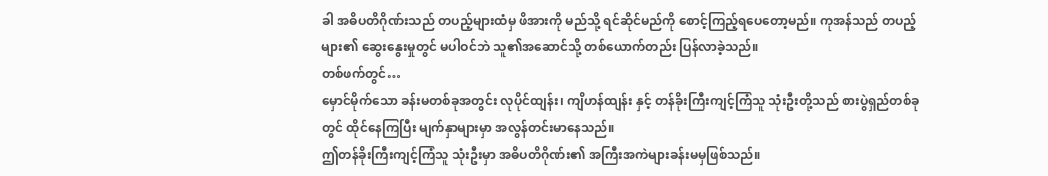ခါ အဓိပတိဂိုဏ်းသည် တပည့်များထံမှ ဖိအားကို မည်သို့ ရင်ဆိုင်မည်ကို စောင့်ကြည့်ရပေတော့မည်။ ကုအန်သည် တပည့်များ၏ ဆွေးနွေးမှုတွင် မပါဝင်ဘဲ သူ၏အဆောင်သို့ တစ်ယောက်တည်း ပြန်လာခဲ့သည်။
တစ်ဖက်တွင်…
မှောင်မိုက်သော ခန်းမတစ်ခုအတွင်း လုပိုင်ထျန်း၊ ကျိဟန်ထျန်း နှင့် တန်ခိုးကြီးကျင့်ကြံသူ သုံးဦးတို့သည် စားပွဲရှည်တစ်ခုတွင် ထိုင်နေကြပြီး မျက်နှာများမှာ အလွန်တင်းမာနေသည်။
ဤတန်ခိုးကြီးကျင့်ကြံသူ သုံးဦးမှာ အဓိပတိဂိုဏ်း၏ အကြီးအကဲများခန်းမမှဖြစ်သည်။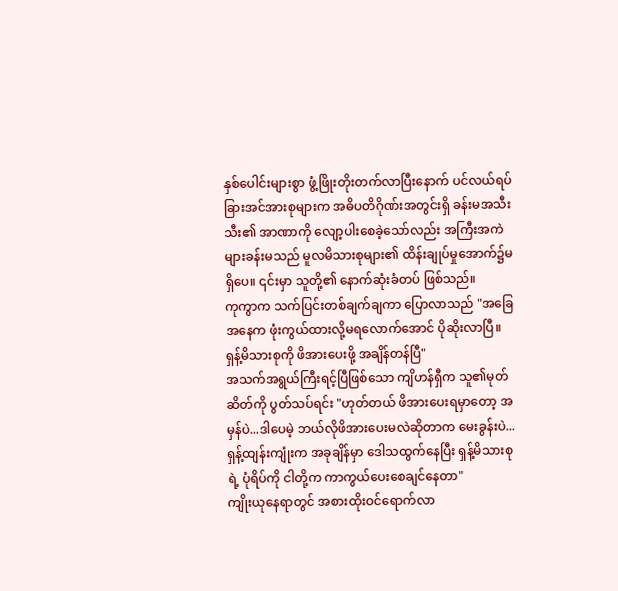နှစ်ပေါင်းများစွာ ဖွံ့ဖြိုးတိုးတက်လာပြီးနောက် ပင်လယ်ရပ်ခြားအင်အားစုများက အဓိပတိဂိုဏ်းအတွင်းရှိ ခန်းမအသီးသီး၏ အာဏာကို လျော့ပါးစေခဲ့သော်လည်း အကြီးအကဲများခန်းမသည် မူလမိသားစုများ၏ ထိန်းချုပ်မှုအောက်၌မရှိပေ။ ၎င်းမှာ သူတို့၏ နောက်ဆုံးခံတပ် ဖြစ်သည်။
ကုကွာက သက်ပြင်းတစ်ချက်ချကာ ပြောလာသည် "အခြေအနေက ဖုံးကွယ်ထားလို့မရလောက်အောင် ပိုဆိုးလာပြီ။ ရှန့်မိသားစုကို ဖိအားပေးဖို့ အချိန်တန်ပြီ"
အသက်အရွယ်ကြီးရင့်ပြီဖြစ်သော ကျိဟန်ရှီက သူ၏မုတ်ဆိတ်ကို ပွတ်သပ်ရင်း "ဟုတ်တယ် ဖိအားပေးရမှာတော့ အမှန်ပဲ...ဒါပေမဲ့ ဘယ်လိုဖိအားပေးမလဲဆိုတာက မေးခွန်းပဲ...ရှန့်ထျန်းကျုံးက အခုချိန်မှာ ဒေါသထွက်နေပြီး ရှန့်မိသားစုရဲ့ ပုံရိပ်ကို ငါတို့က ကာကွယ်ပေးစေချင်နေတာ"
ကျိုးယုနေရာတွင် အစားထိုးဝင်ရောက်လာ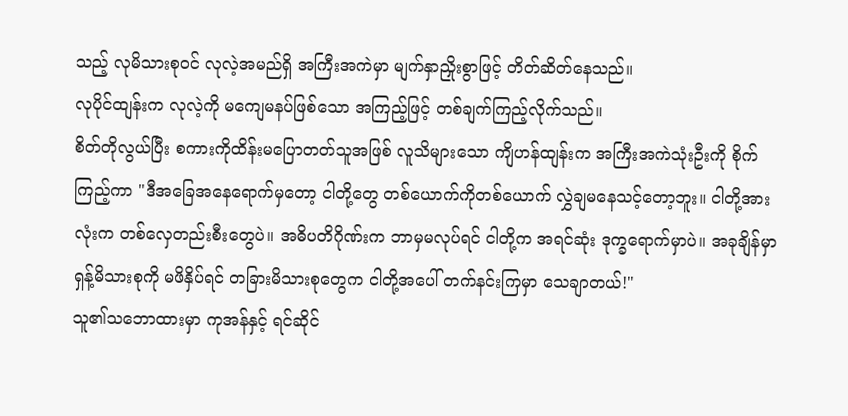သည့် လုမိသားစုဝင် လုလဲ့အမည်ရှိ အကြီးအကဲမှာ မျက်နှာညှိုးစွာဖြင့် တိတ်ဆိတ်နေသည်။
လုပိုင်ထျန်းက လုလဲ့ကို မကျေမနပ်ဖြစ်သော အကြည့်ဖြင့် တစ်ချက်ကြည့်လိုက်သည်။
စိတ်တိုလွယ်ပြီး စကားကိုထိန်းမပြောတတ်သူအဖြစ် လူသိများသော ကျိဟန်ထျန်းက အကြီးအကဲသုံးဦးကို စိုက်ကြည့်ကာ "ဒီအခြေအနေရောက်မှတော့ ငါတို့တွေ တစ်ယောက်ကိုတစ်ယောက် လွှဲချမနေသင့်တော့ဘူး။ ငါတို့အားလုံးက တစ်လှေတည်းစီးတွေပဲ။ အဓိပတိဂိုဏ်းက ဘာမှမလုပ်ရင် ငါတို့က အရင်ဆုံး ဒုက္ခရောက်မှာပဲ။ အခုချိန်မှာ ရှန့်မိသားစုကို မဖိနှိပ်ရင် တခြားမိသားစုတွေက ငါတို့အပေါ် တက်နင်းကြမှာ သေချာတယ်!"
သူ၏သဘောထားမှာ ကုအန်နှင့် ရင်ဆိုင်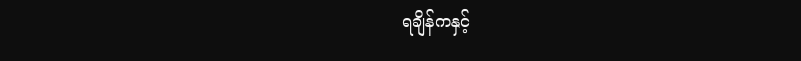ရချိန်ကနှင့်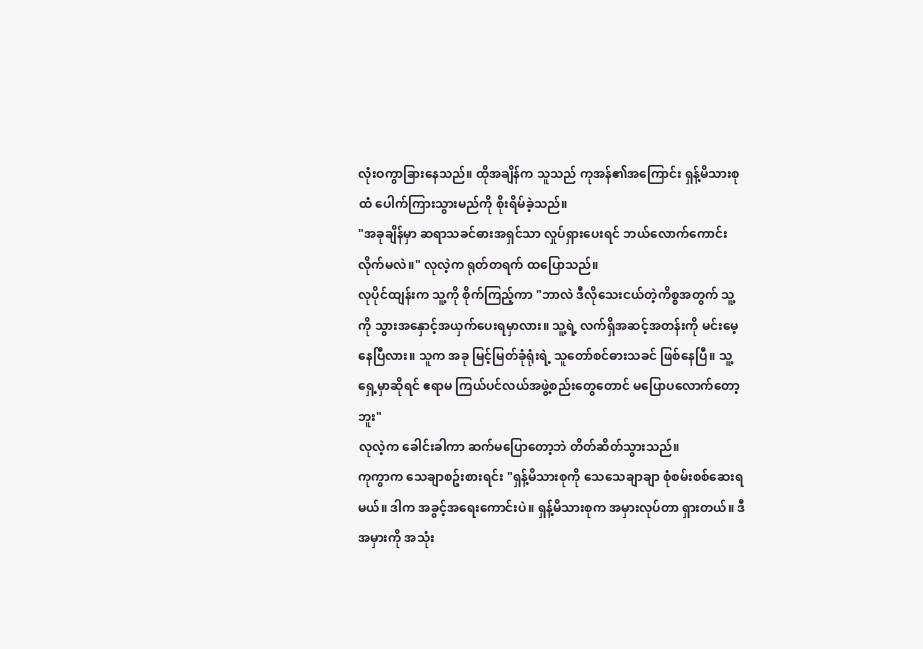လုံးဝကွာခြားနေသည်။ ထိုအချိန်က သူသည် ကုအန်၏အကြောင်း ရှန့်မိသားစုထံ ပေါက်ကြားသွားမည်ကို စိုးရိမ်ခဲ့သည်။
"အခုချိန်မှာ ဆရာသခင်ဓားအရှင်သာ လှုပ်ရှားပေးရင် ဘယ်လောက်ကောင်းလိုက်မလဲ။" လုလဲ့က ရုတ်တရက် ထပြောသည်။
လုပိုင်ထျန်းက သူ့ကို စိုက်ကြည့်ကာ "ဘာလဲ ဒီလိုသေးငယ်တဲ့ကိစ္စအတွက် သူ့ကို သွားအနှောင့်အယှက်ပေးရမှာလား။ သူ့ရဲ့ လက်ရှိအဆင့်အတန်းကို မင်းမေ့နေပြီလား။ သူက အခု မြင့်မြတ်ခုံရုံးရဲ့ သူတော်စင်ဓားသခင် ဖြစ်နေပြီ။ သူ့ရှေ့မှာဆိုရင် ဧရာမ ကြယ်ပင်လယ်အဖွဲ့စည်းတွေတောင် မပြောပလောက်တော့ဘူး"
လုလဲ့က ခေါင်းခါကာ ဆက်မပြောတော့ဘဲ တိတ်ဆိတ်သွားသည်။
ကုကွာက သေချာစဥ်းစားရင်း "ရှန့်မိသားစုကို သေသေချာချာ စုံစမ်းစစ်ဆေးရမယ်။ ဒါက အခွင့်အရေးကောင်းပဲ။ ရှန့်မိသားစုက အမှားလုပ်တာ ရှားတယ်။ ဒီအမှားကို အသုံး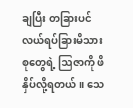ချပြီး တခြားပင်လယ်ရပ်ခြားမိသားစုတွေရဲ့ ဩဇာကို ဖိနှိပ်လို့ရတယ်။ သေ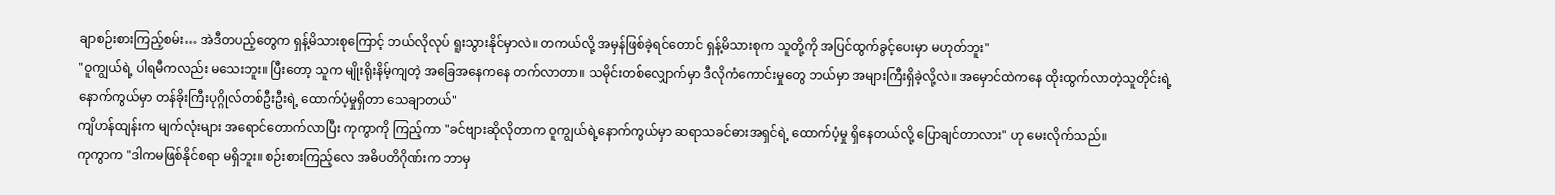ချာစဉ်းစားကြည့်စမ်း… အဲဒီတပည့်တွေက ရှန့်မိသားစုကြောင့် ဘယ်လိုလုပ် ရူးသွားနိုင်မှာလဲ။ တကယ်လို့ အမှန်ဖြစ်ခဲ့ရင်တောင် ရှန့်မိသားစုက သူတို့ကို အပြင်ထွက်ခွင့်ပေးမှာ မဟုတ်ဘူး"
"ဝူကျွယ်ရဲ့ ပါရမီကလည်း မသေးဘူး။ ပြီးတော့ သူက မျိုးရိုးနိမ့်ကျတဲ့ အခြေအနေကနေ တက်လာတာ။ သမိုင်းတစ်လျှောက်မှာ ဒီလိုကံကောင်းမှုတွေ ဘယ်မှာ အများကြီးရှိခဲ့လို့လဲ။ အမှောင်ထဲကနေ ထိုးထွက်လာတဲ့သူတိုင်းရဲ့ နောက်ကွယ်မှာ တန်ခိုးကြီးပုဂ္ဂိုလ်တစ်ဦးဦးရဲ့ ထောက်ပံ့မှုရှိတာ သေချာတယ်"
ကျိဟန်ထျန်းက မျက်လုံးများ အရောင်တောက်လာပြီး ကုကွာကို ကြည့်ကာ "ခင်ဗျားဆိုလိုတာက ဝူကျွယ်ရဲ့နောက်ကွယ်မှာ ဆရာသခင်ဓားအရှင်ရဲ့ ထောက်ပံ့မှု ရှိနေတယ်လို့ ပြောချင်တာလား" ဟု မေးလိုက်သည်။
ကုကွာက "ဒါကမဖြစ်နိုင်စရာ မရှိဘူး။ စဉ်းစားကြည့်လေ အဓိပတိဂိုဏ်းက ဘာမှ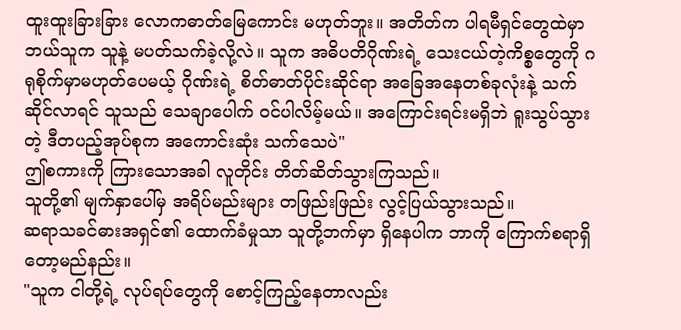ထူးထူးခြားခြား လောကဓာတ်မြေကောင်း မဟုတ်ဘူး။ အတိတ်က ပါရမီရှင်တွေထဲမှာ ဘယ်သူက သူနဲ့ မပတ်သက်ခဲ့လို့လဲ။ သူက အဓိပတိဂိုဏ်းရဲ့ သေးငယ်တဲ့ကိစ္စတွေကို ဂရုစိုက်မှာမဟုတ်ပေမယ့် ဂိုဏ်းရဲ့ စိတ်ဓာတ်ပိုင်းဆိုင်ရာ အခြေအနေတစ်ခုလုံးနဲ့ သက်ဆိုင်လာရင် သူသည် သေချာပေါက် ဝင်ပါလိမ့်မယ်။ အကြောင်းရင်းမရှိဘဲ ရူးသွပ်သွားတဲ့ ဒီတပည့်အုပ်စုက အကောင်းဆုံး သက်သေပဲ"
ဤစကားကို ကြားသောအခါ လူတိုင်း တိတ်ဆိတ်သွားကြသည်။
သူတို့၏ မျက်နှာပေါ်မှ အရိပ်မည်းများ တဖြည်းဖြည်း လွင့်ပြယ်သွားသည်။
ဆရာသခင်ဓားအရှင်၏ ထောက်ခံမှုသာ သူတို့ဘက်မှာ ရှိနေပါက ဘာကို ကြောက်စရာရှိတော့မည်နည်း။
"သူက ငါတို့ရဲ့ လုပ်ရပ်တွေကို စောင့်ကြည့်နေတာလည်း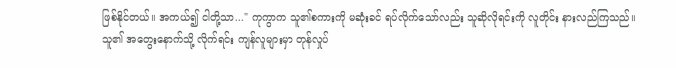ဖြစ်နိုင်တယ်။ အကယ်၍ ငါတို့သာ..." ကုကွာက သူ၏စကားကို မဆုံးခင် ရပ်လိုက်သော်လည်း သူဆိုလိုရင်းကို လူတိုင်း နားလည်ကြသည်။
သူ၏ အတွေးနောက်သို့ လိုက်ရင်း ကျန်လူများမှာ တုန်လှုပ်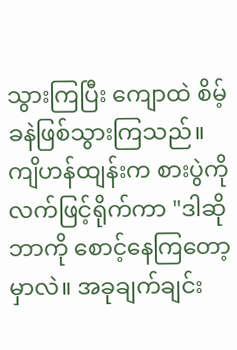သွားကြပြီး ကျောထဲ စိမ့်ခနဲဖြစ်သွားကြသည်။
ကျိဟန်ထျန်းက စားပွဲကို လက်ဖြင့်ရိုက်ကာ "ဒါဆို ဘာကို စောင့်နေကြတော့မှာလဲ။ အခုချက်ချင်း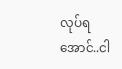လုပ်ရအောင်..ငါ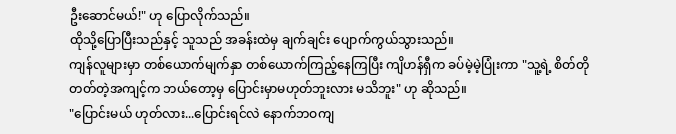ဦးဆောင်မယ်!" ဟု ပြောလိုက်သည်။
ထိုသို့ပြောပြီးသည်နှင့် သူသည် အခန်းထဲမှ ချက်ချင်း ပျောက်ကွယ်သွားသည်။
ကျန်လူများမှာ တစ်ယောက်မျက်နှာ တစ်ယောက်ကြည့်နေကြပြီး ကျိဟန်ရှီက ခပ်မဲ့မဲ့ပြုံးကာ "သူ့ရဲ့ စိတ်တိုတတ်တဲ့အကျင့်က ဘယ်တော့မှ ပြောင်းမှာမဟုတ်ဘူးလား မသိဘူး" ဟု ဆိုသည်။
"ပြောင်းမယ် ဟုတ်လား...ပြောင်းရင်လဲ နောက်ဘဝကျ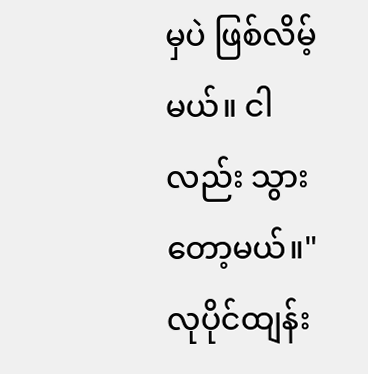မှပဲ ဖြစ်လိမ့်မယ်။ ငါလည်း သွားတော့မယ်။" လုပိုင်ထျန်း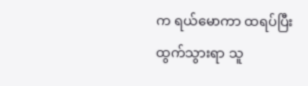က ရယ်မောကာ ထရပ်ပြီး ထွက်သွားရာ သူ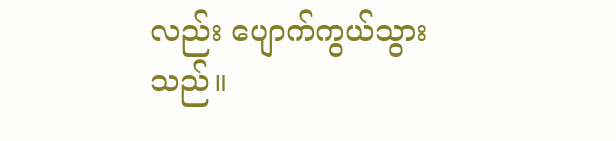လည်း ပျောက်ကွယ်သွားသည်။